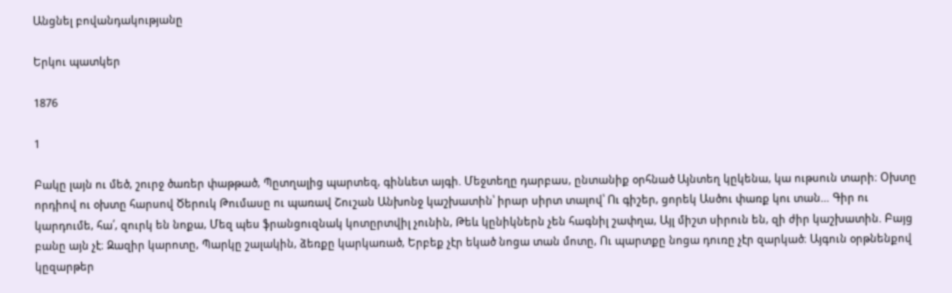Անցնել բովանդակությանը

Երկու պատկեր

1876

1

Բակը լայն ու մեծ, շուրջ ծառեր փաթթած, Պըտղալից պարտեզ, գինևետ այգի. Մեջտեղը դարբաս, ընտանիք օրհնած Այնտեղ կըկենա, կա ութսուն տարի։ Օխտը որդիով ու օխտը հարսով Ծերուկ Թումասը ու պառավ Շուշան Անխոնջ կաշխատին՝ իրար սիրտ տալով՝ Ու գիշեր, ցորեկ Ասծու փառք կու տան… Գիր ու կարդումե, հա՛, զուրկ են նոքա, Մեզ պես ֆրանցուզնակ կոտըրտվիլ չունին, Թեև կընիկներն չեն հագնիլ շափղա, Այլ միշտ սիրուն են, զի ժիր կաշխատին. Բայց բանը այն չէ։ Զազիր կարոտը, Պարկը շալակին, ձեռքը կարկառած, Երբեք չէր եկած նոցա տան մոտը, Ու պարտքը նոցա դուռը չէր զարկած։ Այգուն օրթնենքով կըզարթեր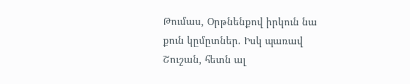Թումաս, Օրթնենքով իրկուն նա քուն կըմըտներ. Իսկ պառավ Շուշան, հետն ալ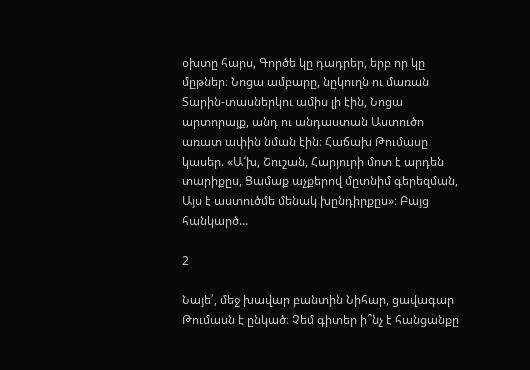օխտը հարս, Գործե կը դադրեր, երբ որ կը մըթներ։ Նոցա ամբարը, նըկուղն ու մառան Տարին-տասներկու ամիս լի էին, Նոցա արտորայք, անդ ու անդաստան Աստուծո առատ ափին նման էին։ Հաճախ Թումասը կասեր. «Ա՜խ, Շուշան, Հարյուրի մոտ է արդեն տարիքըս, Ցամաք աչքերով մըտնիմ գերեզման, Այս է աստուծմե մենակ խընդիրքըս»։ Բայց հանկարծ…

2

Նայե՛, մեջ խավար բանտին Նիհար, ցավագար Թումասն է ընկած։ Չեմ գիտեր ի՞նչ է հանցանքը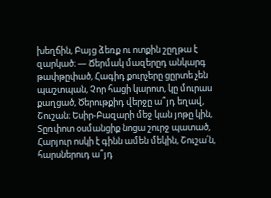խեղճին, Բայց ձեռք ու ոտքին շըղթա է զարկած։ — Ճերմակ մազերըդ անկարգ թափթըփած, Հագիդ քուրչերը ցըրտե չեն պաշտպան, Չոր հացի կարոտ, կը մուրաս քաղցած, Ծերութքիդ վերջը ա՞յդ եղավ, Շուշան։ Եսիր-Բազարի մեջ կան յոթը կին, Տըռփոտ օսմանցիք նոցա շուրջ պատած, Հարյուր ոսկի է գինն ամեն մեկին, Շուշա՛ն, հարսներուդ ա՞յդ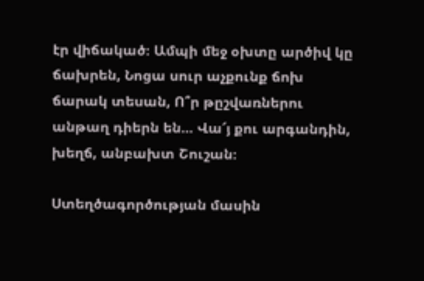էր վիճակած։ Ամպի մեջ օխտը արծիվ կը ճախրեն, Նոցա սուր աչքունք ճոխ ճարակ տեսան, Ո՞ր թըշվառներու անթաղ դիերն են… Վա՜յ քու արգանդին, խեղճ, անբախտ Շուշան։

Ստեղծագործության մասին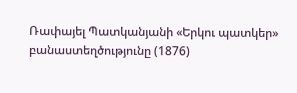Ռափայել Պատկանյանի «Երկու պատկեր» բանաստեղծությունը (1876)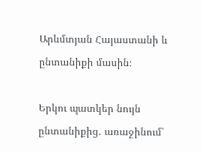Արևմտյան Հայաստանի և ընտանիքի մասին։

Երկու պատկեր նույն ընտանիքից. առաջինում՝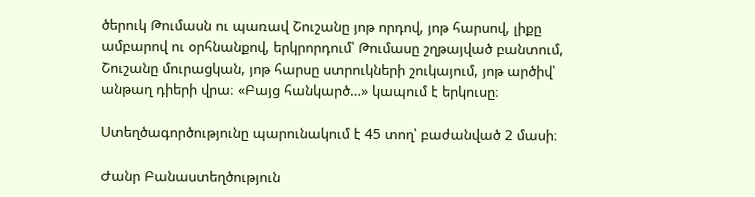ծերուկ Թումասն ու պառավ Շուշանը յոթ որդով, յոթ հարսով, լիքը ամբարով ու օրհնանքով, երկրորդում՝ Թումասը շղթայված բանտում, Շուշանը մուրացկան, յոթ հարսը ստրուկների շուկայում, յոթ արծիվ՝ անթաղ դիերի վրա։ «Բայց հանկարծ…» կապում է երկուսը։

Ստեղծագործությունը պարունակում է 45 տող՝ բաժանված 2 մասի։

Ժանր Բանաստեղծություն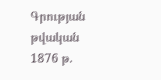Գրության թվական 1876 թ.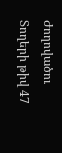Ժողովածու
Տողերի թիվ 47